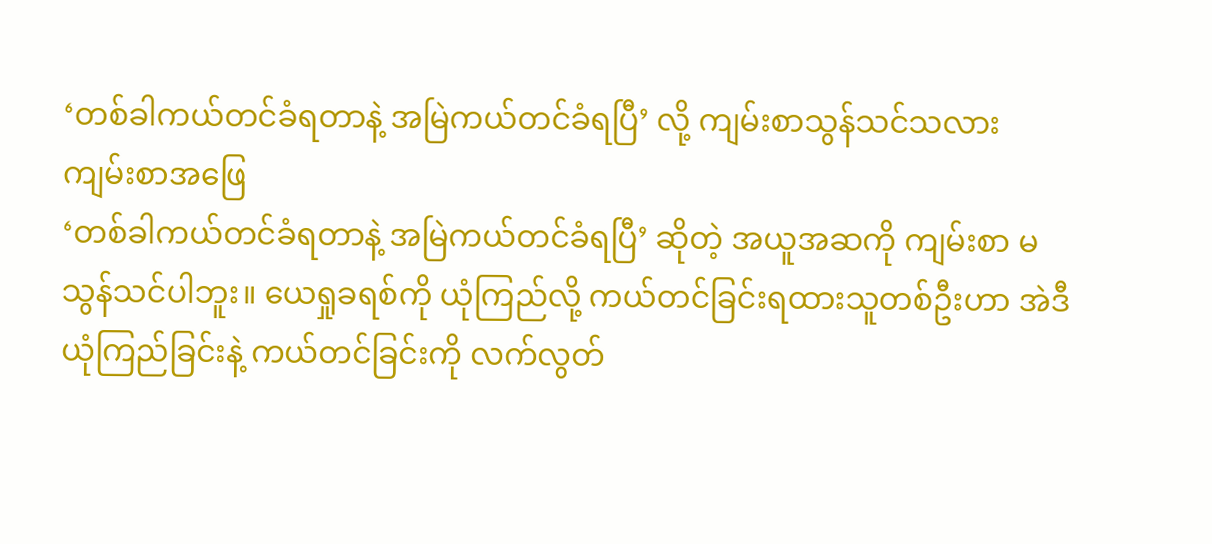‘တစ်ခါကယ်တင်ခံရတာနဲ့ အမြဲကယ်တင်ခံရပြီ’ လို့ ကျမ်းစာသွန်သင်သလား
ကျမ်းစာအဖြေ
‘တစ်ခါကယ်တင်ခံရတာနဲ့ အမြဲကယ်တင်ခံရပြီ’ ဆိုတဲ့ အယူအဆကို ကျမ်းစာ မသွန်သင်ပါဘူး။ ယေရှုခရစ်ကို ယုံကြည်လို့ ကယ်တင်ခြင်းရထားသူတစ်ဦးဟာ အဲဒီယုံကြည်ခြင်းနဲ့ ကယ်တင်ခြင်းကို လက်လွတ်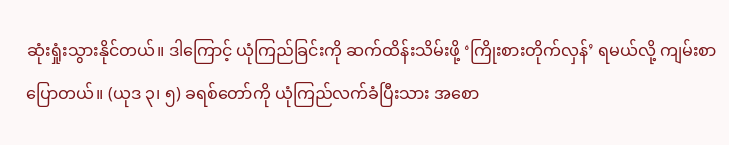ဆုံးရှုံးသွားနိုင်တယ်။ ဒါကြောင့် ယုံကြည်ခြင်းကို ဆက်ထိန်းသိမ်းဖို့ ‘ကြိုးစားတိုက်လှန်’ ရမယ်လို့ ကျမ်းစာပြောတယ်။ (ယုဒ ၃၊ ၅) ခရစ်တော်ကို ယုံကြည်လက်ခံပြီးသား အစော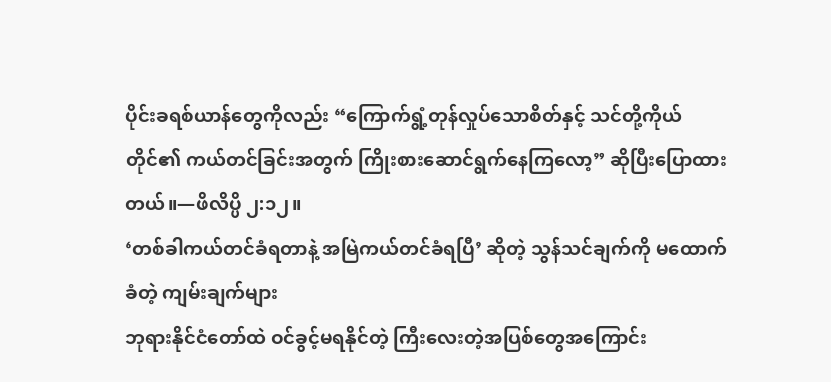ပိုင်းခရစ်ယာန်တွေကိုလည်း “ကြောက်ရွံ့တုန်လှုပ်သောစိတ်နှင့် သင်တို့ကိုယ်တိုင်၏ ကယ်တင်ခြင်းအတွက် ကြိုးစားဆောင်ရွက်နေကြလော့” ဆိုပြီးပြောထားတယ်။—ဖိလိပ္ပိ ၂:၁၂။
‘တစ်ခါကယ်တင်ခံရတာနဲ့ အမြဲကယ်တင်ခံရပြီ’ ဆိုတဲ့ သွန်သင်ချက်ကို မထောက်ခံတဲ့ ကျမ်းချက်များ
ဘုရားနိုင်ငံတော်ထဲ ဝင်ခွင့်မရနိုင်တဲ့ ကြီးလေးတဲ့အပြစ်တွေအကြောင်း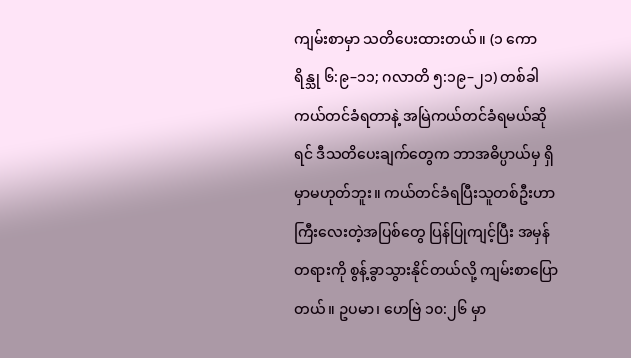ကျမ်းစာမှာ သတိပေးထားတယ်။ (၁ ကောရိန္သု ၆:၉–၁၁; ဂလာတိ ၅:၁၉–၂၁) တစ်ခါကယ်တင်ခံရတာနဲ့ အမြဲကယ်တင်ခံရမယ်ဆိုရင် ဒီသတိပေးချက်တွေက ဘာအဓိပ္ပာယ်မှ ရှိမှာမဟုတ်ဘူး။ ကယ်တင်ခံရပြီးသူတစ်ဦးဟာ ကြီးလေးတဲ့အပြစ်တွေ ပြန်ပြုကျင့်ပြီး အမှန်တရားကို စွန့်ခွာသွားနိုင်တယ်လို့ ကျမ်းစာပြောတယ်။ ဥပမာ၊ ဟေဗြဲ ၁၀:၂၆ မှာ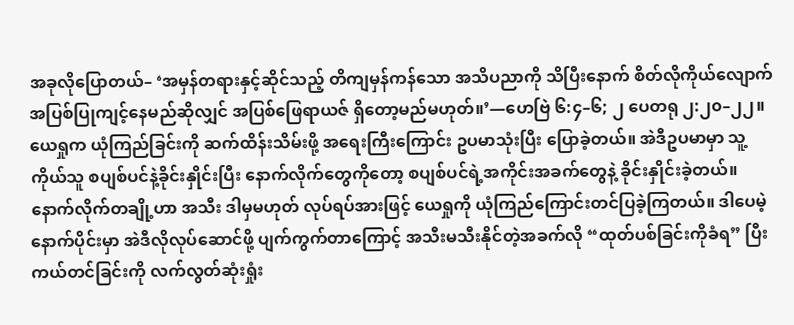အခုလိုပြောတယ်– ‘အမှန်တရားနှင့်ဆိုင်သည့် တိကျမှန်ကန်သော အသိပညာကို သိပြီးနောက် စိတ်လိုကိုယ်လျောက် အပြစ်ပြုကျင့်နေမည်ဆိုလျှင် အပြစ်ဖြေရာယဇ် ရှိတော့မည်မဟုတ်။’—ဟေဗြဲ ၆:၄–၆; ၂ ပေတရု ၂:၂၀–၂၂။
ယေရှုက ယုံကြည်ခြင်းကို ဆက်ထိန်းသိမ်းဖို့ အရေးကြီးကြောင်း ဥပမာသုံးပြီး ပြောခဲ့တယ်။ အဲဒီဥပမာမှာ သူ့ကိုယ်သူ စပျစ်ပင်နဲ့ခိုင်းနှိုင်းပြီး နောက်လိုက်တွေကိုတော့ စပျစ်ပင်ရဲ့အကိုင်းအခက်တွေနဲ့ ခိုင်းနှိုင်းခဲ့တယ်။ နောက်လိုက်တချို့ဟာ အသီး ဒါမှမဟုတ် လုပ်ရပ်အားဖြင့် ယေရှုကို ယုံကြည်ကြောင်းတင်ပြခဲ့ကြတယ်။ ဒါပေမဲ့ နောက်ပိုင်းမှာ အဲဒီလိုလုပ်ဆောင်ဖို့ ပျက်ကွက်တာကြောင့် အသီးမသီးနိုင်တဲ့အခက်လို “ထုတ်ပစ်ခြင်းကိုခံရ” ပြီး ကယ်တင်ခြင်းကို လက်လွတ်ဆုံးရှုံး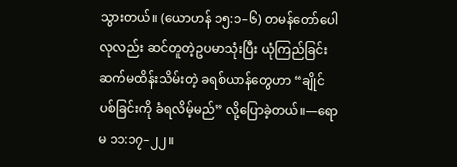သွားတယ်။ (ယောဟန် ၁၅:၁–၆) တမန်တော်ပေါလုလည်း ဆင်တူတဲ့ဥပမာသုံးပြီး ယုံကြည်ခြင်းဆက်မထိန်းသိမ်းတဲ့ ခရစ်ယာန်တွေဟာ “ချိုင်ပစ်ခြင်းကို ခံရလိမ့်မည်” လို့ပြောခဲ့တယ်။—ရောမ ၁၁:၁၇–၂၂။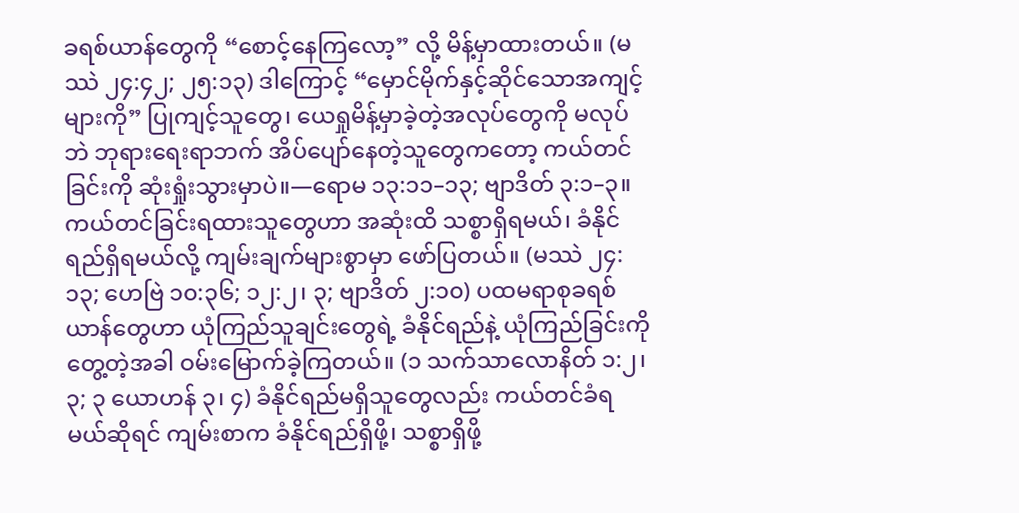ခရစ်ယာန်တွေကို “စောင့်နေကြလော့” လို့ မိန့်မှာထားတယ်။ (မဿဲ ၂၄:၄၂; ၂၅:၁၃) ဒါကြောင့် “မှောင်မိုက်နှင့်ဆိုင်သောအကျင့်များကို” ပြုကျင့်သူတွေ၊ ယေရှုမိန့်မှာခဲ့တဲ့အလုပ်တွေကို မလုပ်ဘဲ ဘုရားရေးရာဘက် အိပ်ပျော်နေတဲ့သူတွေကတော့ ကယ်တင်ခြင်းကို ဆုံးရှုံးသွားမှာပဲ။—ရောမ ၁၃:၁၁–၁၃; ဗျာဒိတ် ၃:၁–၃။
ကယ်တင်ခြင်းရထားသူတွေဟာ အဆုံးထိ သစ္စာရှိရမယ်၊ ခံနိုင်ရည်ရှိရမယ်လို့ ကျမ်းချက်များစွာမှာ ဖော်ပြတယ်။ (မဿဲ ၂၄:၁၃; ဟေဗြဲ ၁၀:၃၆; ၁၂:၂၊ ၃; ဗျာဒိတ် ၂:၁၀) ပထမရာစုခရစ်ယာန်တွေဟာ ယုံကြည်သူချင်းတွေရဲ့ ခံနိုင်ရည်နဲ့ ယုံကြည်ခြင်းကိုတွေ့တဲ့အခါ ဝမ်းမြောက်ခဲ့ကြတယ်။ (၁ သက်သာလောနိတ် ၁:၂၊ ၃; ၃ ယောဟန် ၃၊ ၄) ခံနိုင်ရည်မရှိသူတွေလည်း ကယ်တင်ခံရမယ်ဆိုရင် ကျမ်းစာက ခံနိုင်ရည်ရှိဖို့၊ သစ္စာရှိဖို့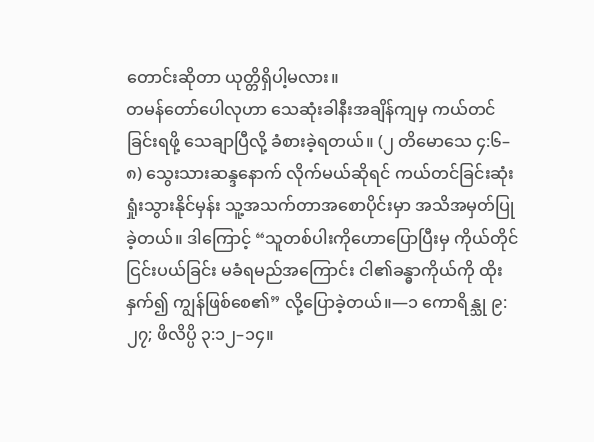တောင်းဆိုတာ ယုတ္တိရှိပါ့မလား။
တမန်တော်ပေါလုဟာ သေဆုံးခါနီးအချိန်ကျမှ ကယ်တင်ခြင်းရဖို့ သေချာပြီလို့ ခံစားခဲ့ရတယ်။ (၂ တိမောသေ ၄:၆–၈) သွေးသားဆန္ဒနောက် လိုက်မယ်ဆိုရင် ကယ်တင်ခြင်းဆုံးရှုံးသွားနိုင်မှန်း သူ့အသက်တာအစောပိုင်းမှာ အသိအမှတ်ပြုခဲ့တယ်။ ဒါကြောင့် “သူတစ်ပါးကိုဟောပြောပြီးမှ ကိုယ်တိုင်ငြင်းပယ်ခြင်း မခံရမည်အကြောင်း ငါ၏ခန္ဓာကိုယ်ကို ထိုးနှက်၍ ကျွန်ဖြစ်စေ၏” လို့ပြောခဲ့တယ်။—၁ ကောရိန္သု ၉:၂၇; ဖိလိပ္ပိ ၃:၁၂–၁၄။